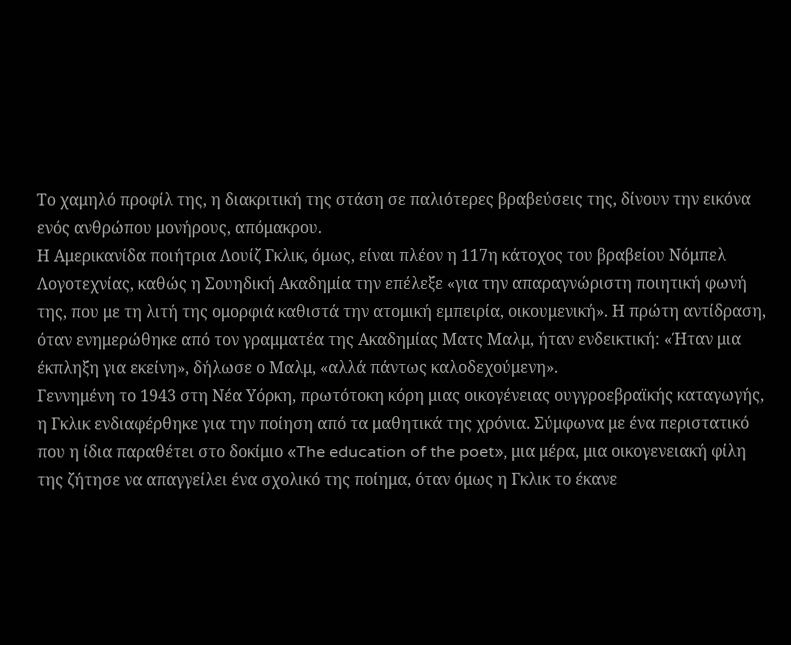Tο χαμηλό προφίλ της, η διακριτική της στάση σε παλιότερες βραβεύσεις της, δίνουν την εικόνα ενός ανθρώπου μονήρους, απόμακρου.
Η Αμερικανίδα ποιήτρια Λουίζ Γκλικ, όμως, είναι πλέον η 117η κάτοχος του βραβείου Νόμπελ Λογοτεχνίας, καθώς η Σουηδική Ακαδημία την επέλεξε «για την απαραγνώριστη ποιητική φωνή της, που με τη λιτή της ομορφιά καθιστά την ατομική εμπειρία, οικουμενική». Η πρώτη αντίδραση, όταν ενημερώθηκε από τον γραμματέα της Ακαδημίας Ματς Μαλμ, ήταν ενδεικτική: «Ήταν μια έκπληξη για εκείνη», δήλωσε ο Μαλμ, «αλλά πάντως καλοδεχούμενη».
Γεννημένη το 1943 στη Νέα Υόρκη, πρωτότοκη κόρη μιας οικογένειας ουγγροεβραϊκής καταγωγής, η Γκλικ ενδιαφέρθηκε για την ποίηση από τα μαθητικά της χρόνια. Σύμφωνα με ένα περιστατικό που η ίδια παραθέτει στο δοκίμιο «The education of the poet», μια μέρα, μια οικογενειακή φίλη της ζήτησε να απαγγείλει ένα σχολικό της ποίημα, όταν όμως η Γκλικ το έκανε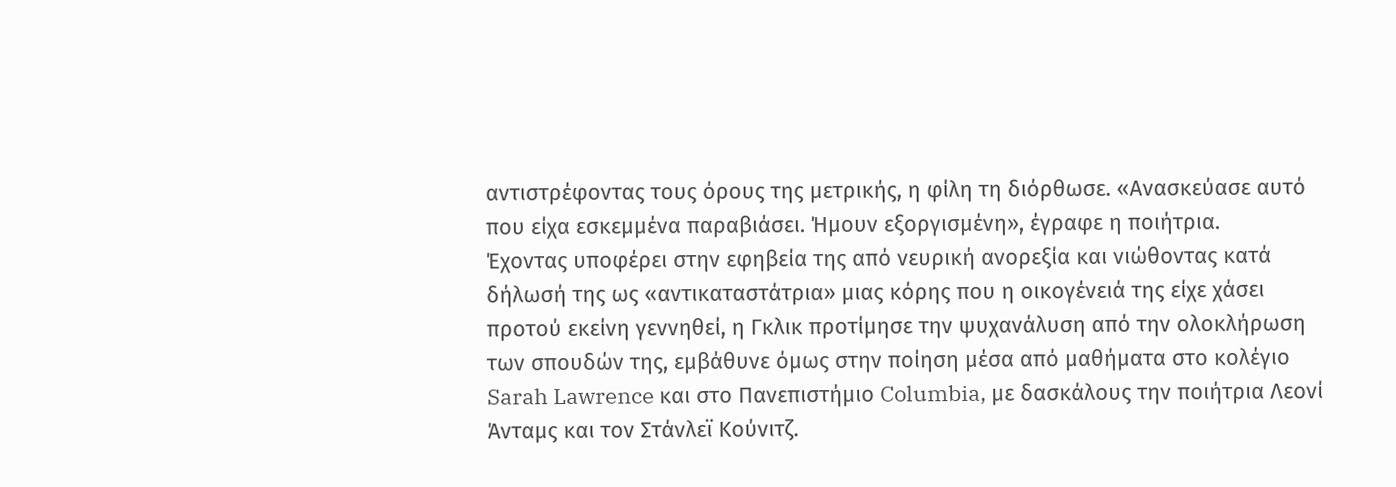αντιστρέφοντας τους όρους της μετρικής, η φίλη τη διόρθωσε. «Ανασκεύασε αυτό που είχα εσκεμμένα παραβιάσει. Ήμουν εξοργισμένη», έγραφε η ποιήτρια.
Έχοντας υποφέρει στην εφηβεία της από νευρική ανορεξία και νιώθοντας κατά δήλωσή της ως «αντικαταστάτρια» μιας κόρης που η οικογένειά της είχε χάσει προτού εκείνη γεννηθεί, η Γκλικ προτίμησε την ψυχανάλυση από την ολοκλήρωση των σπουδών της, εμβάθυνε όμως στην ποίηση μέσα από μαθήματα στο κολέγιο Sarah Lawrence και στο Πανεπιστήμιο Columbia, με δασκάλους την ποιήτρια Λεονί Άνταμς και τον Στάνλεϊ Κούνιτζ.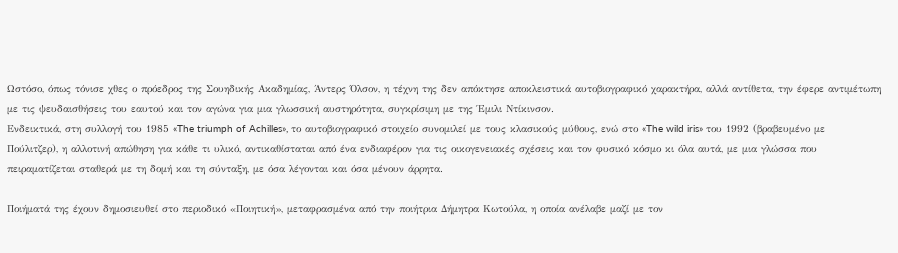Ωστόσο, όπως τόνισε χθες ο πρόεδρος της Σουηδικής Ακαδημίας, Άντερς Όλσον, η τέχνη της δεν απόκτησε αποκλειστικά αυτοβιογραφικό χαρακτήρα, αλλά αντίθετα, την έφερε αντιμέτωπη με τις ψευδαισθήσεις του εαυτού και τον αγώνα για μια γλωσσική αυστηρότητα, συγκρίσιμη με της Έμιλι Ντίκινσον.
Ενδεικτικά, στη συλλογή του 1985 «The triumph of Achilles», το αυτοβιογραφικό στοιχείο συνομιλεί με τους κλασικούς μύθους, ενώ στο «The wild iris» του 1992 (βραβευμένο με Πούλιτζερ), η αλλοτινή απώθηση για κάθε τι υλικό, αντικαθίσταται από ένα ενδιαφέρον για τις οικογενειακές σχέσεις και τον φυσικό κόσμο κι όλα αυτά, με μια γλώσσα που πειραματίζεται σταθερά με τη δομή και τη σύνταξη, με όσα λέγονται και όσα μένουν άρρητα.

Ποιήματά της έχουν δημοσιευθεί στο περιοδικό «Ποιητική», μεταφρασμένα από την ποιήτρια Δήμητρα Κωτούλα, η οποία ανέλαβε μαζί με τον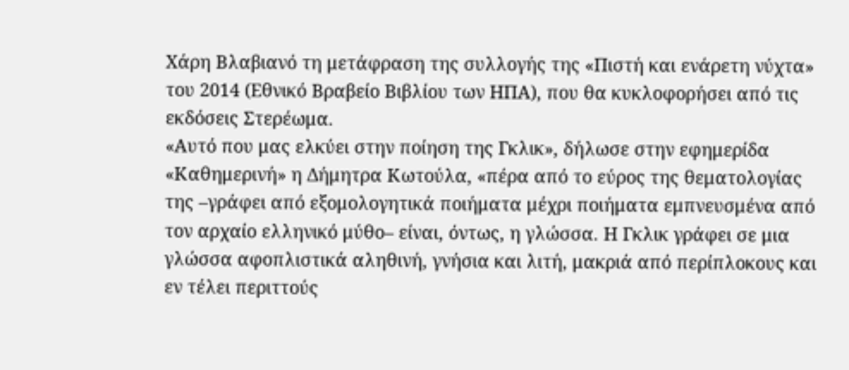Χάρη Βλαβιανό τη μετάφραση της συλλογής της «Πιστή και ενάρετη νύχτα» του 2014 (Εθνικό Βραβείο Βιβλίου των ΗΠΑ), που θα κυκλοφορήσει από τις εκδόσεις Στερέωμα.
«Αυτό που μας ελκύει στην ποίηση της Γκλικ», δήλωσε στην εφημερίδα «Καθημερινή» η Δήμητρα Κωτούλα, «πέρα από το εύρος της θεματολογίας της –γράφει από εξομολογητικά ποιήματα μέχρι ποιήματα εμπνευσμένα από τον αρχαίο ελληνικό μύθο– είναι, όντως, η γλώσσα. Η Γκλικ γράφει σε μια γλώσσα αφοπλιστικά αληθινή, γνήσια και λιτή, μακριά από περίπλοκους και εν τέλει περιττούς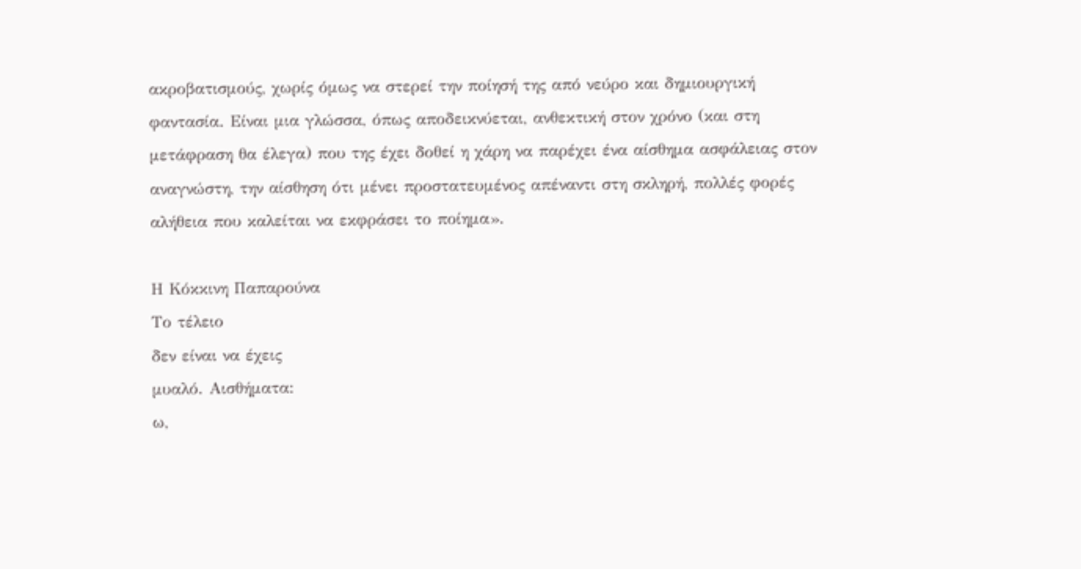ακροβατισμούς, χωρίς όμως να στερεί την ποίησή της από νεύρο και δημιουργική φαντασία. Είναι μια γλώσσα, όπως αποδεικνύεται, ανθεκτική στον χρόνο (και στη μετάφραση θα έλεγα) που της έχει δοθεί η χάρη να παρέχει ένα αίσθημα ασφάλειας στον αναγνώστη, την αίσθηση ότι μένει προστατευμένος απέναντι στη σκληρή, πολλές φορές αλήθεια που καλείται να εκφράσει το ποίημα».

Η Κόκκινη Παπαρούνα
Το τέλειο
δεν είναι να έχεις
μυαλό. Αισθήματα:
ω,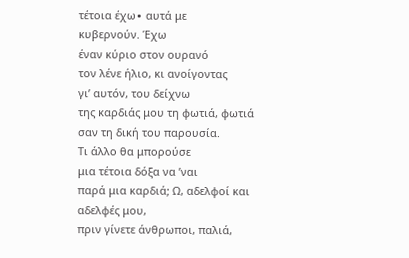τέτοια έχω∙ αυτά με
κυβερνούν. Έχω
έναν κύριο στον ουρανό
τον λένε ήλιο, κι ανοίγοντας
γιʼ αυτόν, του δείχνω
της καρδιάς μου τη φωτιά, φωτιά
σαν τη δική του παρουσία.
Τι άλλο θα μπορούσε
μια τέτοια δόξα να ʼναι
παρά μια καρδιά; Ω, αδελφοί και αδελφές μου,
πριν γίνετε άνθρωποι, παλιά,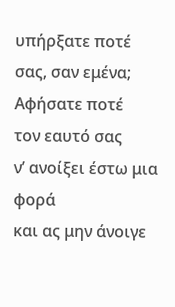υπήρξατε ποτέ σας, σαν εμένα; Αφήσατε ποτέ
τον εαυτό σας
νʼ ανοίξει έστω μια φορά
και ας μην άνοιγε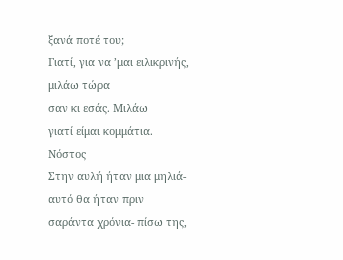ξανά ποτέ του;
Γιατί, για να ʼμαι ειλικρινής,
μιλάω τώρα
σαν κι εσάς. Μιλάω
γιατί είμαι κομμάτια.
Νόστος
Στην αυλή ήταν μια μηλιά-
αυτό θα ήταν πριν
σαράντα χρόνια- πίσω της,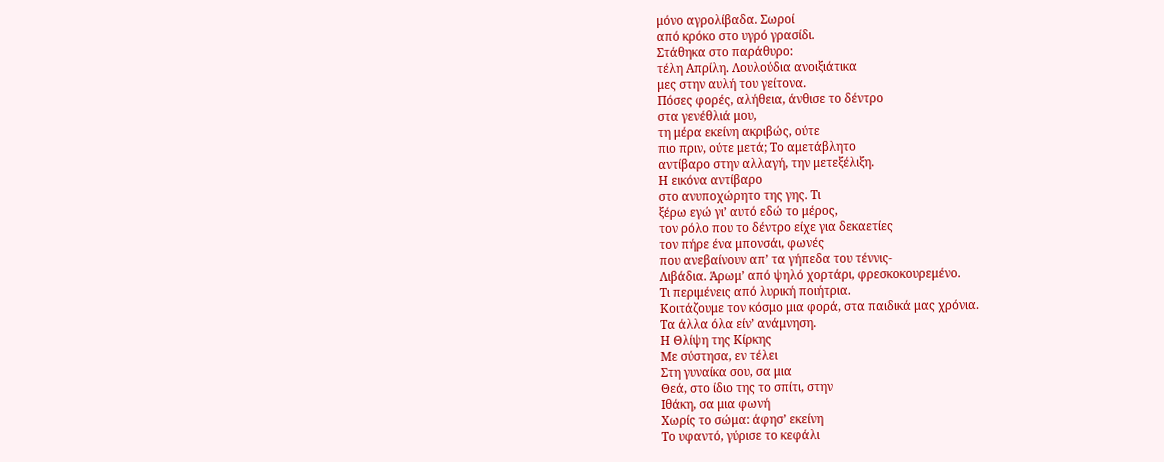μόνο αγρολίβαδα. Σωροί
από κρόκο στο υγρό γρασίδι.
Στάθηκα στο παράθυρο:
τέλη Απρίλη. Λουλούδια ανοιξιάτικα
μες στην αυλή του γείτονα.
Πόσες φορές, αλήθεια, άνθισε το δέντρο
στα γενέθλιά μου,
τη μέρα εκείνη ακριβώς, ούτε
πιο πριν, ούτε μετά; Το αμετάβλητο
αντίβαρο στην αλλαγή, την μετεξέλιξη.
Η εικόνα αντίβαρο
στο ανυποχώρητο της γης. Τι
ξέρω εγώ γιʼ αυτό εδώ το μέρος,
τον ρόλο που το δέντρο είχε για δεκαετίες
τον πήρε ένα μπονσάι, φωνές
που ανεβαίνουν απʼ τα γήπεδα του τέννις-
Λιβάδια. Άρωμʼ από ψηλό χορτάρι, φρεσκοκουρεμένο.
Τι περιμένεις από λυρική ποιήτρια.
Κοιτάζουμε τον κόσμο μια φορά, στα παιδικά μας χρόνια.
Τα άλλα όλα είνʼ ανάμνηση.
Η Θλίψη της Κίρκης
Με σύστησα, εν τέλει
Στη γυναίκα σου, σα μια
Θεά, στο ίδιο της το σπίτι, στην
Ιθάκη, σα μια φωνή
Χωρίς το σώμα: άφησʼ εκείνη
Το υφαντό, γύρισε το κεφάλι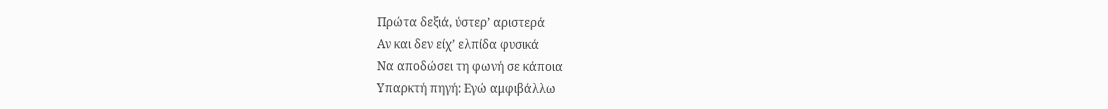Πρώτα δεξιά, ύστερʼ αριστερά
Αν και δεν είχʼ ελπίδα φυσικά
Να αποδώσει τη φωνή σε κάποια
Υπαρκτή πηγή: Εγώ αμφιβάλλω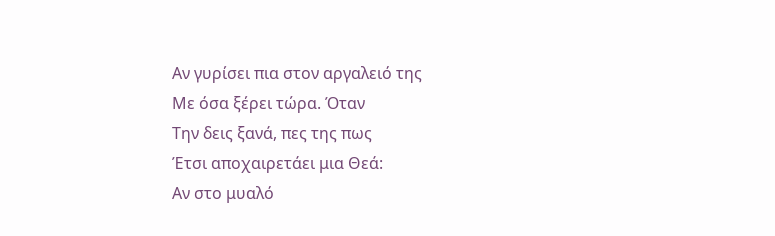Αν γυρίσει πια στον αργαλειό της
Με όσα ξέρει τώρα. Όταν
Την δεις ξανά, πες της πως
Έτσι αποχαιρετάει μια Θεά:
Αν στο μυαλό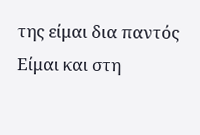της είμαι δια παντός
Είμαι και στη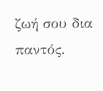ζωή σου δια παντός.